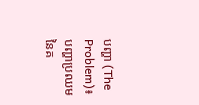បញ្ហា (The Problem)៖ បញ្ហាប្រឈមនៃគ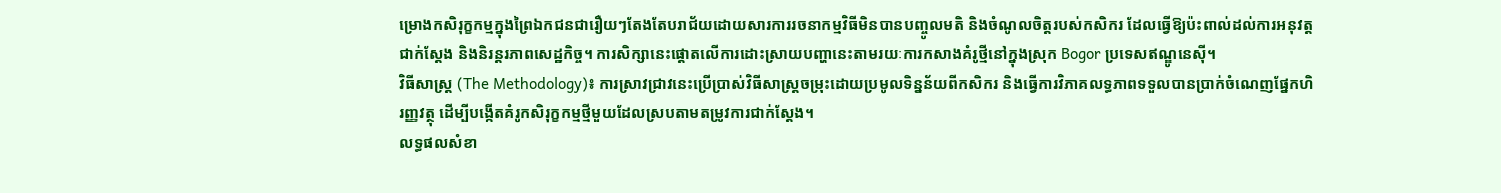ម្រោងកសិរុក្ខកម្មក្នុងព្រៃឯកជនជារឿយៗតែងតែបរាជ័យដោយសារការរចនាកម្មវិធីមិនបានបញ្ចូលមតិ និងចំណូលចិត្តរបស់កសិករ ដែលធ្វើឱ្យប៉ះពាល់ដល់ការអនុវត្តជាក់ស្តែង និងនិរន្តរភាពសេដ្ឋកិច្ច។ ការសិក្សានេះផ្តោតលើការដោះស្រាយបញ្ហានេះតាមរយៈការកសាងគំរូថ្មីនៅក្នុងស្រុក Bogor ប្រទេសឥណ្ឌូនេស៊ី។
វិធីសាស្ត្រ (The Methodology)៖ ការស្រាវជ្រាវនេះប្រើប្រាស់វិធីសាស្ត្រចម្រុះដោយប្រមូលទិន្នន័យពីកសិករ និងធ្វើការវិភាគលទ្ធភាពទទួលបានប្រាក់ចំណេញផ្នែកហិរញ្ញវត្ថុ ដើម្បីបង្កើតគំរូកសិរុក្ខកម្មថ្មីមួយដែលស្របតាមតម្រូវការជាក់ស្តែង។
លទ្ធផលសំខា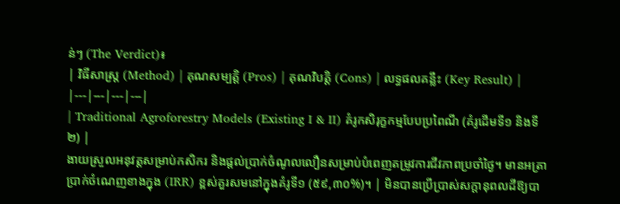ន់ៗ (The Verdict)៖
| វិធីសាស្ត្រ (Method) | គុណសម្បត្តិ (Pros) | គុណវិបត្តិ (Cons) | លទ្ធផលគន្លឹះ (Key Result) |
|---|---|---|---|
| Traditional Agroforestry Models (Existing I & II) គំរូកសិរុក្ខកម្មបែបប្រពៃណី (គំរូដើមទី១ និងទី២) |
ងាយស្រួលអនុវត្តសម្រាប់កសិករ និងផ្តល់ប្រាក់ចំណូលលឿនសម្រាប់បំពេញតម្រូវការជីវភាពប្រចាំថ្ងៃ។ មានអត្រាប្រាក់ចំណេញខាងក្នុង (IRR) ខ្ពស់គួរសមនៅក្នុងគំរូទី១ (៥៩,៣០%)។ | មិនបានប្រើប្រាស់សក្តានុពលដីឱ្យបា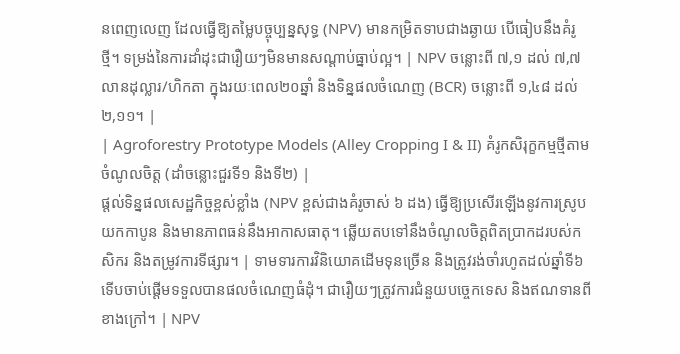នពេញលេញ ដែលធ្វើឱ្យតម្លៃបច្ចុប្បន្នសុទ្ធ (NPV) មានកម្រិតទាបជាងឆ្ងាយ បើធៀបនឹងគំរូថ្មី។ ទម្រង់នៃការដាំដុះជារឿយៗមិនមានសណ្តាប់ធ្នាប់ល្អ។ | NPV ចន្លោះពី ៧,១ ដល់ ៧,៧ លានដុល្លារ/ហិកតា ក្នុងរយៈពេល២០ឆ្នាំ និងទិន្នផលចំណេញ (BCR) ចន្លោះពី ១,៤៨ ដល់ ២,១១។ |
| Agroforestry Prototype Models (Alley Cropping I & II) គំរូកសិរុក្ខកម្មថ្មីតាមចំណូលចិត្ត (ដាំចន្លោះជួរទី១ និងទី២) |
ផ្តល់ទិន្នផលសេដ្ឋកិច្ចខ្ពស់ខ្លាំង (NPV ខ្ពស់ជាងគំរូចាស់ ៦ ដង) ធ្វើឱ្យប្រសើរឡើងនូវការស្រូបយកកាបូន និងមានភាពធន់នឹងអាកាសធាតុ។ ឆ្លើយតបទៅនឹងចំណូលចិត្តពិតប្រាកដរបស់កសិករ និងតម្រូវការទីផ្សារ។ | ទាមទារការវិនិយោគដើមទុនច្រើន និងត្រូវរង់ចាំរហូតដល់ឆ្នាំទី៦ ទើបចាប់ផ្តើមទទួលបានផលចំណេញធំដុំ។ ជារឿយៗត្រូវការជំនួយបច្ចេកទេស និងឥណទានពីខាងក្រៅ។ | NPV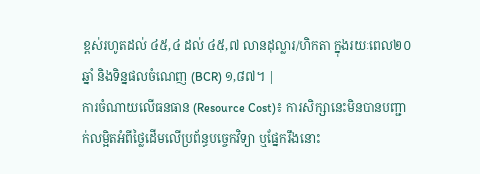ខ្ពស់រហូតដល់ ៤៥,៤ ដល់ ៤៥,៧ លានដុល្លារ/ហិកតា ក្នុងរយៈពេល២០ឆ្នាំ និងទិន្នផលចំណេញ (BCR) ១,៨៧។ |
ការចំណាយលើធនធាន (Resource Cost)៖ ការសិក្សានេះមិនបានបញ្ជាក់លម្អិតអំពីថ្លៃដើមលើប្រព័ន្ធបច្ចេកវិទ្យា ឬផ្នែករឹងនោះ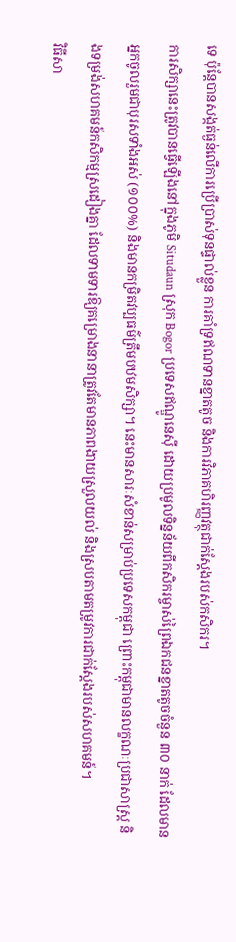ទេ ប៉ុន្តែបានសង្កត់ធ្ងន់លើការប្រើប្រាស់ទុនផ្ទាល់ខ្លួន ការគាំទ្រឥណទានខ្នាតតូច និងការវិភាគហិរញ្ញវត្ថុជាក់ស្តែងរបស់កសិករ។
ការសិក្សានេះត្រូវបានធ្វើឡើងនៅក្នុងភូមិ Situdaun ស្រុក Bogor ប្រទេសឥណ្ឌូនេស៊ី ដោយប្រមូលទិន្នន័យពីកសិករម្ចាស់ព្រៃឯកជនខ្នាតតូចចំនួន ៣០ នាក់ ដែលមានអ្នកចូលរួមជាបុរសទាំងអស់ (១០០%) និងមានកម្រិតវប្បធម៌ត្រឹមបឋមសិក្សា។ នេះមានសារៈសំខាន់សម្រាប់ប្រទេសកម្ពុជា ព្រោះកម្ពុជាមានលក្ខណៈប្រជាសាស្ត្រ និងទម្រង់សហគមន៍កសិកម្មស្រដៀងគ្នា ដែលទាមទារឱ្យគម្រោងនានាត្រូវតែមានភាពងាយស្រួលយល់ និងស្របតាមតម្រូវការជាក់ស្តែងរបស់សហគមន៍។
វិធីសា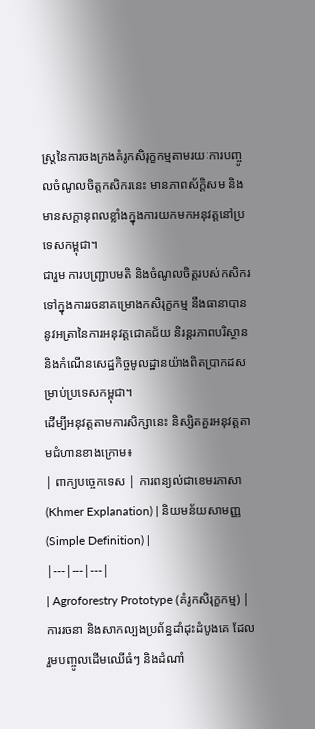ស្ត្រនៃការចងក្រងគំរូកសិរុក្ខកម្មតាមរយៈការបញ្ចូលចំណូលចិត្តកសិករនេះ មានភាពស័ក្តិសម និងមានសក្តានុពលខ្លាំងក្នុងការយកមកអនុវត្តនៅប្រទេសកម្ពុជា។
ជារួម ការបញ្ជ្រាបមតិ និងចំណូលចិត្តរបស់កសិករទៅក្នុងការរចនាគម្រោងកសិរុក្ខកម្ម នឹងធានាបាននូវអត្រានៃការអនុវត្តជោគជ័យ និរន្តរភាពបរិស្ថាន និងកំណើនសេដ្ឋកិច្ចមូលដ្ឋានយ៉ាងពិតប្រាកដសម្រាប់ប្រទេសកម្ពុជា។
ដើម្បីអនុវត្តតាមការសិក្សានេះ និស្សិតគួរអនុវត្តតាមជំហានខាងក្រោម៖
| ពាក្យបច្ចេកទេស | ការពន្យល់ជាខេមរភាសា (Khmer Explanation) | និយមន័យសាមញ្ញ (Simple Definition) |
|---|---|---|
| Agroforestry Prototype (គំរូកសិរុក្ខកម្ម) | ការរចនា និងសាកល្បងប្រព័ន្ធដាំដុះដំបូងគេ ដែលរួមបញ្ចូលដើមឈើធំៗ និងដំណាំ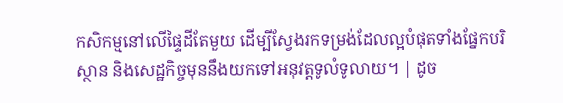កសិកម្មនៅលើផ្ទៃដីតែមួយ ដើម្បីស្វែងរកទម្រង់ដែលល្អបំផុតទាំងផ្នែកបរិស្ថាន និងសេដ្ឋកិច្ចមុននឹងយកទៅអនុវត្តទូលំទូលាយ។ | ដូច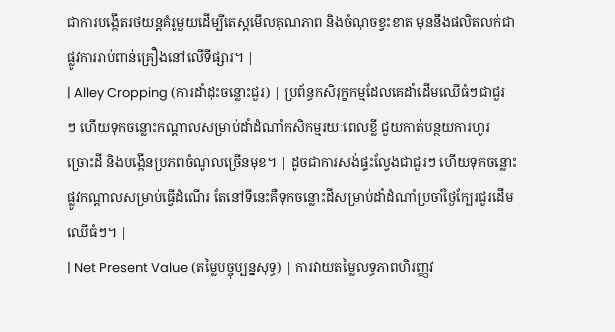ជាការបង្កើតរថយន្តគំរូមួយដើម្បីតេស្តមើលគុណភាព និងចំណុចខ្វះខាត មុននឹងផលិតលក់ជាផ្លូវការរាប់ពាន់គ្រឿងនៅលើទីផ្សារ។ |
| Alley Cropping (ការដាំដុះចន្លោះជួរ) | ប្រព័ន្ធកសិរុក្ខកម្មដែលគេដាំដើមឈើធំៗជាជួរៗ ហើយទុកចន្លោះកណ្តាលសម្រាប់ដាំដំណាំកសិកម្មរយៈពេលខ្លី ជួយកាត់បន្ថយការហូរច្រោះដី និងបង្កើនប្រភពចំណូលច្រើនមុខ។ | ដូចជាការសង់ផ្ទះល្វែងជាជួរៗ ហើយទុកចន្លោះផ្លូវកណ្តាលសម្រាប់ធ្វើដំណើរ តែនៅទីនេះគឺទុកចន្លោះដីសម្រាប់ដាំដំណាំប្រចាំថ្ងៃក្បែរជួរដើមឈើធំៗ។ |
| Net Present Value (តម្លៃបច្ចុប្បន្នសុទ្ធ) | ការវាយតម្លៃលទ្ធភាពហិរញ្ញវ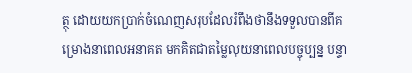ត្ថុ ដោយយកប្រាក់ចំណេញសរុបដែលរំពឹងថានឹងទទួលបានពីគម្រោងនាពេលអនាគត មកគិតជាតម្លៃលុយនាពេលបច្ចុប្បន្ន បន្ទា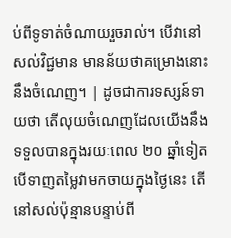ប់ពីទូទាត់ចំណាយរួចរាល់។ បើវានៅសល់វិជ្ជមាន មានន័យថាគម្រោងនោះនឹងចំណេញ។ | ដូចជាការទស្សន៍ទាយថា តើលុយចំណេញដែលយើងនឹងទទួលបានក្នុងរយៈពេល ២០ ឆ្នាំទៀត បើទាញតម្លៃវាមកចាយក្នុងថ្ងៃនេះ តើនៅសល់ប៉ុន្មានបន្ទាប់ពី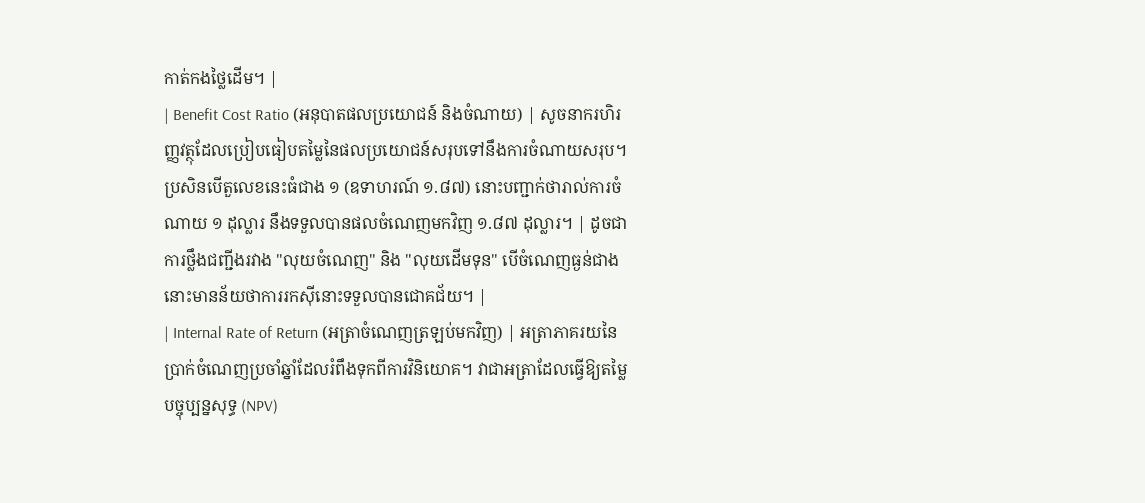កាត់កងថ្លៃដើម។ |
| Benefit Cost Ratio (អនុបាតផលប្រយោជន៍ និងចំណាយ) | សូចនាករហិរញ្ញវត្ថុដែលប្រៀបធៀបតម្លៃនៃផលប្រយោជន៍សរុបទៅនឹងការចំណាយសរុប។ ប្រសិនបើតួលេខនេះធំជាង ១ (ឧទាហរណ៍ ១.៨៧) នោះបញ្ជាក់ថារាល់ការចំណាយ ១ ដុល្លារ នឹងទទួលបានផលចំណេញមកវិញ ១.៨៧ ដុល្លារ។ | ដូចជាការថ្លឹងជញ្ជីងរវាង "លុយចំណេញ" និង "លុយដើមទុន" បើចំណេញធ្ងន់ជាង នោះមានន័យថាការរកស៊ីនោះទទួលបានជោគជ័យ។ |
| Internal Rate of Return (អត្រាចំណេញត្រឡប់មកវិញ) | អត្រាភាគរយនៃប្រាក់ចំណេញប្រចាំឆ្នាំដែលរំពឹងទុកពីការវិនិយោគ។ វាជាអត្រាដែលធ្វើឱ្យតម្លៃបច្ចុប្បន្នសុទ្ធ (NPV)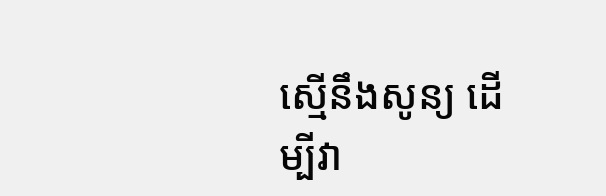ស្មើនឹងសូន្យ ដើម្បីវា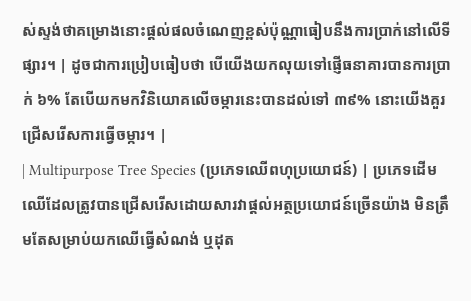ស់ស្ទង់ថាគម្រោងនោះផ្តល់ផលចំណេញខ្ពស់ប៉ុណ្ណាធៀបនឹងការប្រាក់នៅលើទីផ្សារ។ | ដូចជាការប្រៀបធៀបថា បើយើងយកលុយទៅផ្ញើធនាគារបានការប្រាក់ ៦% តែបើយកមកវិនិយោគលើចម្ការនេះបានដល់ទៅ ៣៩% នោះយើងគួរជ្រើសរើសការធ្វើចម្ការ។ |
| Multipurpose Tree Species (ប្រភេទឈើពហុប្រយោជន៍) | ប្រភេទដើមឈើដែលត្រូវបានជ្រើសរើសដោយសារវាផ្តល់អត្ថប្រយោជន៍ច្រើនយ៉ាង មិនត្រឹមតែសម្រាប់យកឈើធ្វើសំណង់ ឬដុត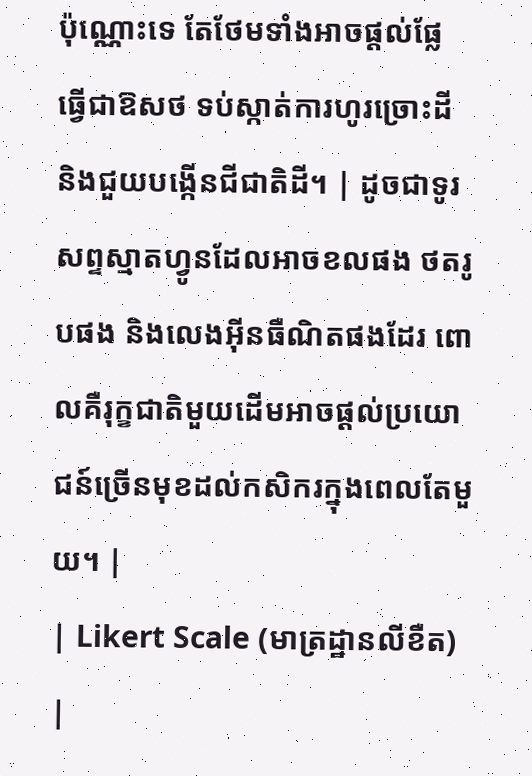ប៉ុណ្ណោះទេ តែថែមទាំងអាចផ្តល់ផ្លែ ធ្វើជាឱសថ ទប់ស្កាត់ការហូរច្រោះដី និងជួយបង្កើនជីជាតិដី។ | ដូចជាទូរសព្ទស្មាតហ្វូនដែលអាចខលផង ថតរូបផង និងលេងអ៊ីនធឺណិតផងដែរ ពោលគឺរុក្ខជាតិមួយដើមអាចផ្តល់ប្រយោជន៍ច្រើនមុខដល់កសិករក្នុងពេលតែមួយ។ |
| Likert Scale (មាត្រដ្ឋានលីខឺត) |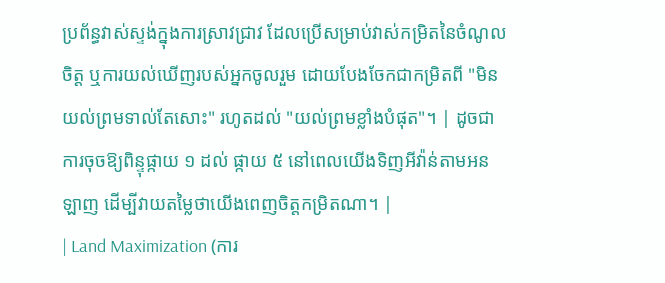ប្រព័ន្ធវាស់ស្ទង់ក្នុងការស្រាវជ្រាវ ដែលប្រើសម្រាប់វាស់កម្រិតនៃចំណូលចិត្ត ឬការយល់ឃើញរបស់អ្នកចូលរួម ដោយបែងចែកជាកម្រិតពី "មិនយល់ព្រមទាល់តែសោះ" រហូតដល់ "យល់ព្រមខ្លាំងបំផុត"។ | ដូចជាការចុចឱ្យពិន្ទុផ្កាយ ១ ដល់ ផ្កាយ ៥ នៅពេលយើងទិញអីវ៉ាន់តាមអនឡាញ ដើម្បីវាយតម្លៃថាយើងពេញចិត្តកម្រិតណា។ |
| Land Maximization (ការ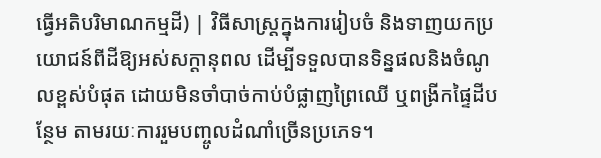ធ្វើអតិបរិមាណកម្មដី) | វិធីសាស្ត្រក្នុងការរៀបចំ និងទាញយកប្រយោជន៍ពីដីឱ្យអស់សក្តានុពល ដើម្បីទទួលបានទិន្នផលនិងចំណូលខ្ពស់បំផុត ដោយមិនចាំបាច់កាប់បំផ្លាញព្រៃឈើ ឬពង្រីកផ្ទៃដីបន្ថែម តាមរយៈការរួមបញ្ចូលដំណាំច្រើនប្រភេទ។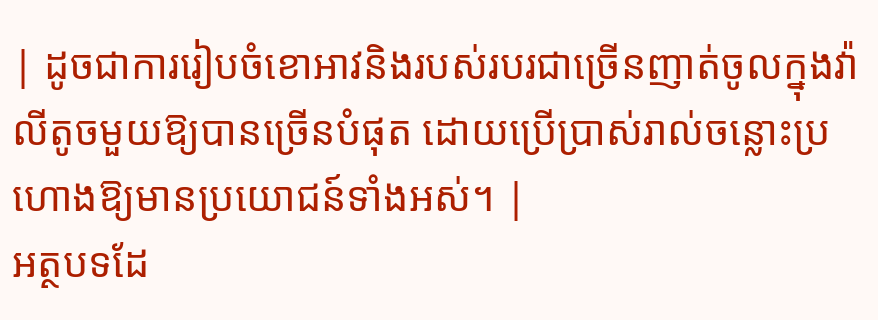| ដូចជាការរៀបចំខោអាវនិងរបស់របរជាច្រើនញាត់ចូលក្នុងវ៉ាលីតូចមួយឱ្យបានច្រើនបំផុត ដោយប្រើប្រាស់រាល់ចន្លោះប្រហោងឱ្យមានប្រយោជន៍ទាំងអស់។ |
អត្ថបទដែ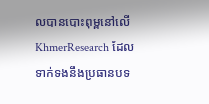លបានបោះពុម្ពនៅលើ KhmerResearch ដែលទាក់ទងនឹងប្រធានបទ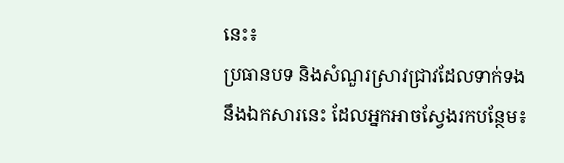នេះ៖
ប្រធានបទ និងសំណួរស្រាវជ្រាវដែលទាក់ទងនឹងឯកសារនេះ ដែលអ្នកអាចស្វែងរកបន្ថែម៖